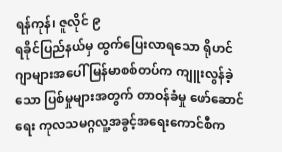ရန်ကုန်၊ ဇူလိုင် ၉
ရခိုင်ပြည်နယ်မှ ထွက်ပြေးလာရသော ရိုဟင်ဂျာများအပေါ် မြန်မာစစ်တပ်က ကျူးလွန်ခဲ့သော ပြစ်မှုများအတွက် တာဝန်ခံမှု ဖော်ဆောင်ရေး ကုလသမဂ္ဂလူ့အခွင့်အရေးကောင်စီက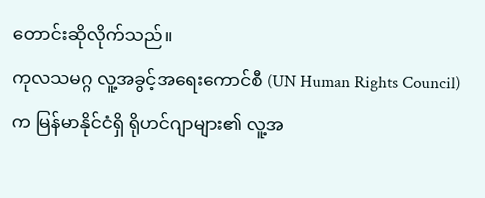တောင်းဆိုလိုက်သည်။
ကုလသမဂ္ဂ လူ့အခွင့်အရေးကောင်စီ (UN Human Rights Council) က မြန်မာနိုင်ငံရှိ ရိုဟင်ဂျာများ၏ လူ့အ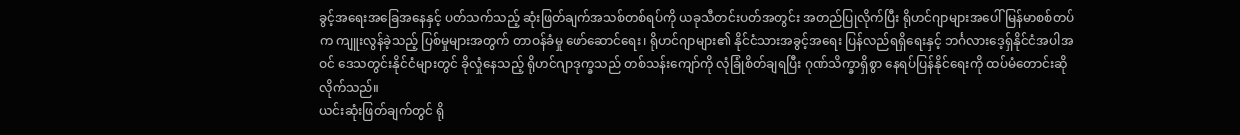ခွင့်အရေးအခြေအနေနှင့် ပတ်သက်သည့် ဆုံးဖြတ်ချက်အသစ်တစ်ရပ်ကို ယခုသီတင်းပတ်အတွင်း အတည်ပြုလိုက်ပြီး ရိုဟင်ဂျာများအပေါ် မြန်မာစစ်တပ်က ကျူးလွန်ခဲ့သည့် ပြစ်မှုများအတွက် တာဝန်ခံမှု ဖော်ဆောင်ရေး၊ ရိုဟင်ဂျာများ၏ နိုင်ငံသားအခွင့်အရေး ပြန်လည်ရရှိရေးနှင့် ဘင်္ဂလားဒေ့ရှ်နိုင်ငံအပါအဝင် ဒေသတွင်းနိုင်ငံများတွင် ခိုလှုံနေသည့် ရိုဟင်ဂျာဒုက္ခသည် တစ်သန်းကျော်ကို လုံခြုံစိတ်ချရပြီး ဂုဏ်သိက္ခာရှိစွာ နေရပ်ပြန်နိုင်ရေးကို ထပ်မံတောင်းဆိုလိုက်သည်။
ယင်းဆုံးဖြတ်ချက်တွင် ရို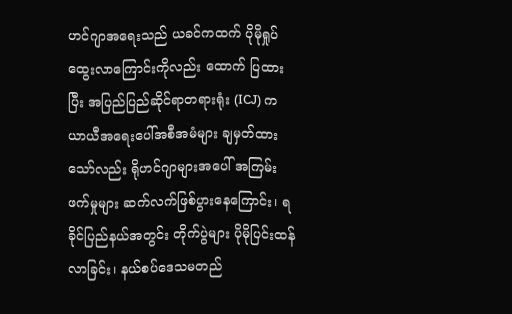ဟင်ဂျာအရေးသည် ယခင်ကထက် ပိုမိုရှုပ်ထွေးလာကြောင်းကိုလည်း ထောက် ပြထားပြီး အပြည်ပြည်ဆိုင်ရာတရားရုံး (ICJ) က ယာယီအရေးပေါ်အစီအမံများ ချမှတ်ထားသော်လည်း ရိုဟင်ဂျာများအပေါ် အကြမ်းဖက်မှုများ ဆက်လက်ဖြစ်ပွားနေကြောင်း၊ ရခိုင်ပြည်နယ်အတွင်း တိုက်ပွဲများ ပိုမိုပြင်းထန်လာခြင်း၊ နယ်စပ်ဒေသမတည်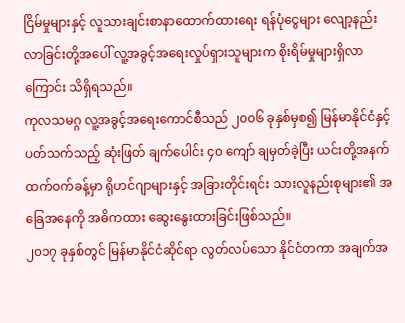ငြိမ်မှုများနှင့် လူသားချင်းစာနာထောက်ထားရေး ရန်ပုံငွေများ လျော့နည်းလာခြင်းတို့အပေါ် လူ့အခွင့်အရေးလှုပ်ရှားသူများက စိုးရိမ်မှုများရှိလာကြောင်း သိရှိရသည်။
ကုလသမဂ္ဂ လူ့အခွင့်အရေးကောင်စီသည် ၂၀၀၆ ခုနှစ်မှစ၍ မြန်မာနိုင်ငံနှင့်ပတ်သက်သည့် ဆုံးဖြတ် ချက်ပေါင်း ၄၀ ကျော် ချမှတ်ခဲ့ပြီး ယင်းတို့အနက် ထက်ဝက်ခန့်မှာ ရိုဟင်ဂျာများနှင့် အခြားတိုင်းရင်း သားလူနည်းစုများ၏ အခြေအနေကို အဓိကထား ဆွေးနွေးထားခြင်းဖြစ်သည်။
၂၀၁၇ ခုနှစ်တွင် မြန်မာနိုင်ငံဆိုင်ရာ လွတ်လပ်သော နိုင်ငံတကာ အချက်အ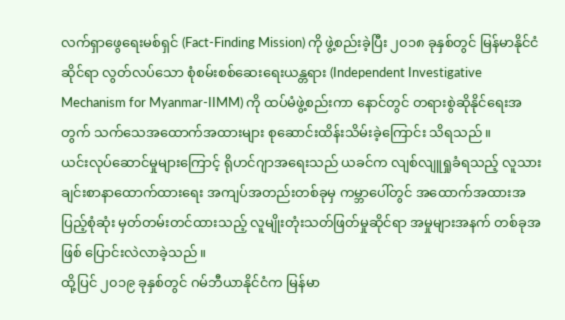လက်ရှာဖွေရေးမစ်ရှင် (Fact-Finding Mission) ကို ဖွဲ့စည်းခဲ့ပြီး ၂၀၁၈ ခုနှစ်တွင် မြန်မာနိုင်ငံဆိုင်ရာ လွတ်လပ်သော စုံစမ်းစစ်ဆေးရေးယန္တရား (Independent Investigative Mechanism for Myanmar-IIMM) ကို ထပ်မံဖွဲ့စည်းကာ နောင်တွင် တရားစွဲဆိုနိုင်ရေးအတွက် သက်သေအထောက်အထားများ စုဆောင်းထိန်းသိမ်းခဲ့ကြောင်း သိရသည်။
ယင်းလုပ်ဆောင်မှုများကြောင့် ရိုဟင်ဂျာအရေးသည် ယခင်က လျစ်လျူရှုခံရသည့် လူသားချင်းစာနာထောက်ထားရေး အကျပ်အတည်းတစ်ခုမှ ကမ္ဘာပေါ်တွင် အထောက်အထားအပြည့်စုံဆုံး မှတ်တမ်းတင်ထားသည့် လူမျိုးတုံးသတ်ဖြတ်မှုဆိုင်ရာ အမှုများအနက် တစ်ခုအဖြစ် ပြောင်းလဲလာခဲ့သည်။
ထို့ပြင် ၂၀၁၉ ခုနှစ်တွင် ဂမ်ဘီယာနိုင်ငံက မြန်မာ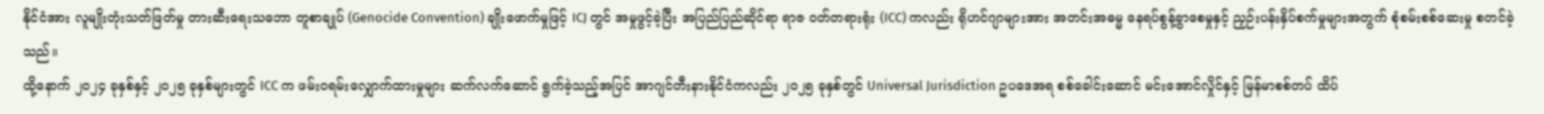နိုင်ငံအား လူမျိုးတုံးသတ်ဖြတ်မှု တားဆီးရေးသဘော တူစာချုပ် (Genocide Convention) ချိုးဖောက်မှုဖြင့် ICJ တွင် အမှုဖွင့်ခဲ့ပြီး အပြည်ပြည်ဆိုင်ရာ ရာဇ ဝတ်တရားရုံး (ICC) ကလည်း ရိုဟင်ဂျာများအား အတင်းအဓမ္မ နေရပ်စွန့်ခွာစေမှုနှင့် ညှဉ်းပန်းနှိပ်စက်မှုများအတွက် စုံစမ်းစစ်ဆေးမှု စတင်ခဲ့သည်။
ထို့နောက် ၂၀၂၄ ခုနှစ်နှင့် ၂၀၂၅ ခုနှစ်များတွင် ICC က ဖမ်းဝရမ်းလျှောက်ထားမှုများ ဆက်လက်ဆောင် ရွက်ခဲ့သည့်အပြင် အာဂျင်တီးနားနိုင်ငံကလည်း ၂၀၂၅ ခုနှစ်တွင် Universal Jurisdiction ဥပဒေအရ စစ်ခေါင်းဆောင် မင်းအောင်လှိုင်နှင့် မြန်မာစစ်တပ် ထိပ်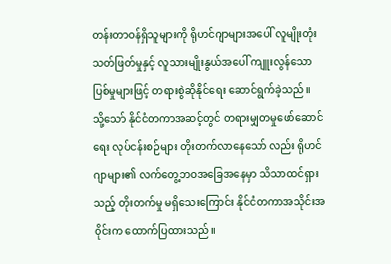တန်းတာဝန်ရှိသူများကို ရိုဟင်ဂျာများအပေါ် လူမျိုးတုံးသတ်ဖြတ်မှုနှင့် လူသားမျိုးနွယ်အပေါ် ကျူးလွန်သော ပြစ်မှုများဖြင့် တရားစွဲဆိုနိုင်ရေး ဆောင်ရွက်ခဲ့သည်။
သို့သော် နိုင်ငံတကာအဆင့်တွင် တရားမျှတမှုဖော်ဆောင်ရေး လုပ်ငန်းစဉ်များ တိုးတက်လာနေသော် လည်း ရိုဟင်ဂျာများ၏ လက်တွေ့ဘဝအခြေအနေမှာ သိသာထင်ရှားသည့် တိုးတက်မှု မရှိသေးကြောင်း နိုင်ငံတကာအသိုင်းအ၀ိုင်းက ထောက်ပြထားသည်။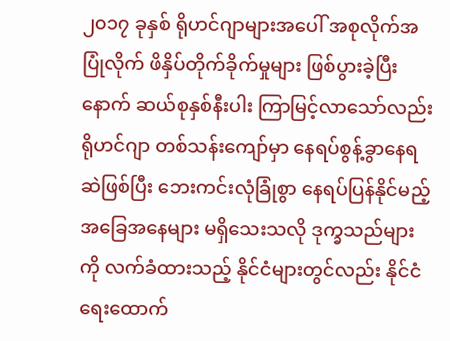၂၀၁၇ ခုနှစ် ရိုဟင်ဂျာများအပေါ် အစုလိုက်အပြုံလိုက် ဖိနှိပ်တိုက်ခိုက်မှုများ ဖြစ်ပွားခဲ့ပြီးနောက် ဆယ်စုနှစ်နီးပါး ကြာမြင့်လာသော်လည်း ရိုဟင်ဂျာ တစ်သန်းကျော်မှာ နေရပ်စွန့်ခွာနေရဆဲဖြစ်ပြီး ဘေးကင်းလုံခြုံစွာ နေရပ်ပြန်နိုင်မည့် အခြေအနေများ မရှိသေးသလို ဒုက္ခသည်များကို လက်ခံထားသည့် နိုင်ငံများတွင်လည်း နိုင်ငံရေးထောက်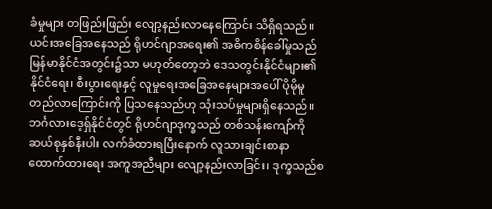ခံမှုများ တဖြည်းဖြည်း လျော့နည်းလာနေကြောင်း သိရှိရသည်။
ယင်းအခြေအနေသည် ရိုဟင်ဂျာအရေး၏ အဓိကစိန်ခေါ်မှုသည် မြန်မာနိုင်ငံအတွင်း၌သာ မဟုတ်တော့ဘဲ ဒေသတွင်းနိုင်ငံများ၏ နိုင်ငံရေး၊ စီးပွားရေးနှင့် လူမှုရေးအခြေအနေများအပေါ် ပိုမိုမူတည်လာကြောင်းကို ပြသနေသည်ဟု သုံးသပ်မှုများရှိနေသည်။
ဘင်္ဂလားဒေ့ရှ်နိုင်ငံတွင် ရိုဟင်ဂျာဒုက္ခသည် တစ်သန်းကျော်ကို ဆယ်စုနှစ်နီးပါး လက်ခံထားရပြီးနောက် လူသားချင်းစာနာထောက်ထားရေး အကူအညီများ လျော့နည်းလာခြင်း၊ ဒုက္ခသည်စ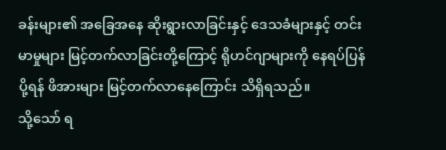ခန်းများ၏ အခြေအနေ ဆိုးရွားလာခြင်းနှင့် ဒေသခံများနှင့် တင်းမာမှုများ မြင့်တက်လာခြင်းတို့ကြောင့် ရိုဟင်ဂျာများကို နေရပ်ပြန်ပို့ရန် ဖိအားများ မြင့်တက်လာနေကြောင်း သိရှိရသည်။
သို့သော် ရ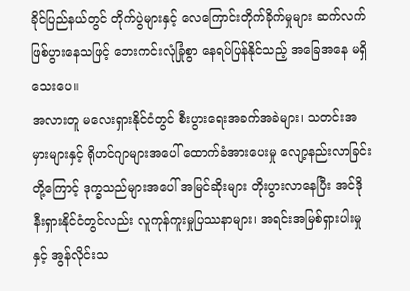ခိုင်ပြည်နယ်တွင် တိုက်ပွဲများနှင့် လေကြောင်းတိုက်ခိုက်မှုများ ဆက်လက်ဖြစ်ပွားနေသဖြင့် ဘေးကင်းလုံခြုံစွာ နေရပ်ပြန်နိုင်သည့် အခြေအနေ မရှိသေးပေ။
အလားတူ မလေးရှားနိုင်ငံတွင် စီးပွားရေးအခက်အခဲများ၊ သတင်းအမှားများနှင့် ရိုဟင်ဂျာများအပေါ် ထောက်ခံအားပေးမှု လျော့နည်းလာခြင်းတို့ကြောင့် ဒုက္ခသည်များအပေါ် အမြင်ဆိုးများ တိုးပွားလာနေပြီး အင်ဒိုနီးရှားနိုင်ငံတွင်လည်း လူကုန်ကူးမှုပြဿနာများ၊ အရင်းအမြစ်ရှားပါးမှုနှင့် အွန်လိုင်းသ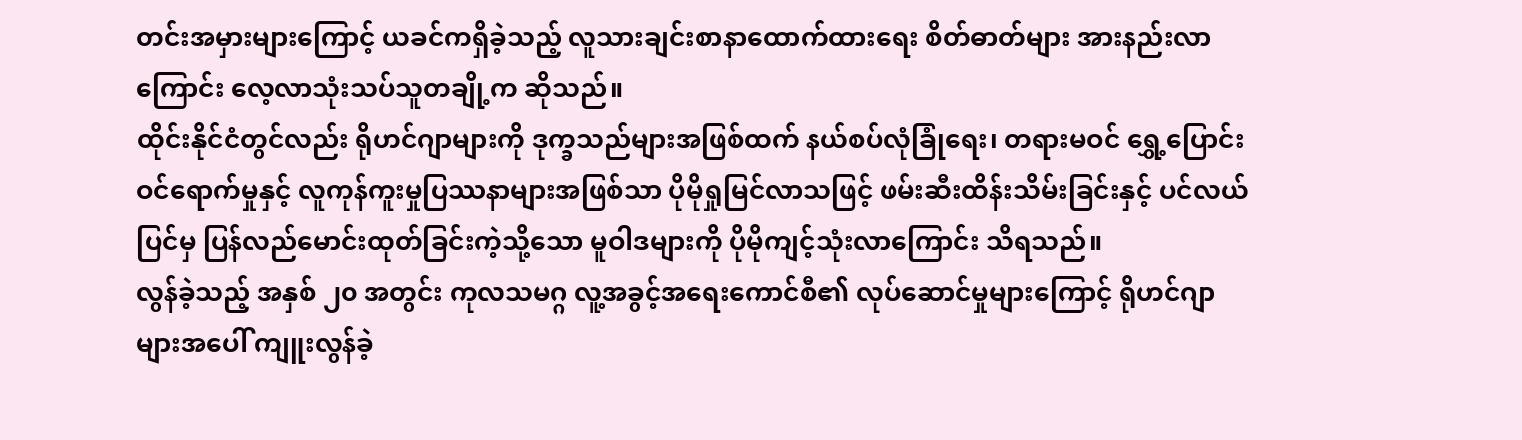တင်းအမှားများကြောင့် ယခင်ကရှိခဲ့သည့် လူသားချင်းစာနာထောက်ထားရေး စိတ်ဓာတ်များ အားနည်းလာကြောင်း လေ့လာသုံးသပ်သူတချို့က ဆိုသည်။
ထိုင်းနိုင်ငံတွင်လည်း ရိုဟင်ဂျာများကို ဒုက္ခသည်များအဖြစ်ထက် နယ်စပ်လုံခြုံရေး၊ တရားမဝင် ရွှေ့ပြောင်းဝင်ရောက်မှုနှင့် လူကုန်ကူးမှုပြဿနာများအဖြစ်သာ ပိုမိုရှုမြင်လာသဖြင့် ဖမ်းဆီးထိန်းသိမ်းခြင်းနှင့် ပင်လယ်ပြင်မှ ပြန်လည်မောင်းထုတ်ခြင်းကဲ့သို့သော မူဝါဒများကို ပိုမိုကျင့်သုံးလာကြောင်း သိရသည်။
လွန်ခဲ့သည့် အနှစ် ၂၀ အတွင်း ကုလသမဂ္ဂ လူ့အခွင့်အရေးကောင်စီ၏ လုပ်ဆောင်မှုများကြောင့် ရိုဟင်ဂျာများအပေါ် ကျူးလွန်ခဲ့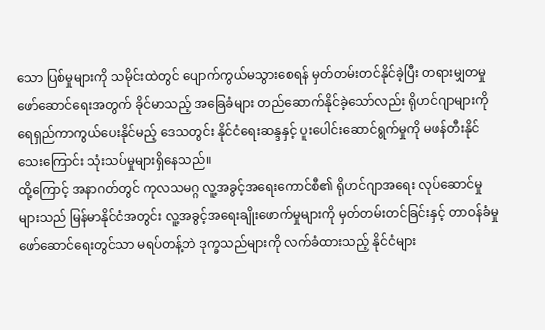သော ပြစ်မှုများကို သမိုင်းထဲတွင် ပျောက်ကွယ်မသွားစေရန် မှတ်တမ်းတင်နိုင်ခဲ့ပြီး တရားမျှတမှုဖော်ဆောင်ရေးအတွက် ခိုင်မာသည့် အခြေခံများ တည်ဆောက်နိုင်ခဲ့သော်လည်း ရိုဟင်ဂျာများကို ရေရှည်ကာကွယ်ပေးနိုင်မည့် ဒေသတွင်း နိုင်ငံရေးဆန္ဒနှင့် ပူးပေါင်းဆောင်ရွက်မှုကို မဖန်တီးနိုင်သေးကြောင်း သုံးသပ်မှုများရှိနေသည်။
ထို့ကြောင့် အနာဂတ်တွင် ကုလသမဂ္ဂ လူ့အခွင့်အရေးကောင်စီ၏ ရိုဟင်ဂျာအရေး လုပ်ဆောင်မှုများသည် မြန်မာနိုင်ငံအတွင်း လူ့အခွင့်အရေးချိုးဖောက်မှုများကို မှတ်တမ်းတင်ခြင်းနှင့် တာဝန်ခံမှု ဖော်ဆောင်ရေးတွင်သာ မရပ်တန့်ဘဲ ဒုက္ခသည်များကို လက်ခံထားသည့် နိုင်ငံများ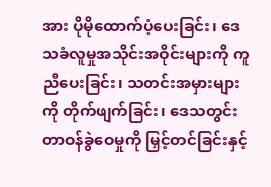အား ပိုမိုထောက်ပံ့ပေးခြင်း၊ ဒေသခံလူမှုအသိုင်းအဝိုင်းများကို ကူညီပေးခြင်း၊ သတင်းအမှားများကို တိုက်ဖျက်ခြင်း၊ ဒေသတွင်း တာဝန်ခွဲဝေမှုကို မြှင့်တင်ခြင်းနှင့်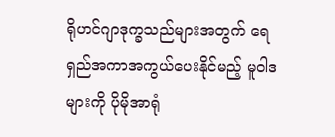ရိုဟင်ဂျာဒုက္ခသည်များအတွက် ရေရှည်အကာအကွယ်ပေးနိုင်မည့် မူဝါဒများကို ပိုမိုအာရုံ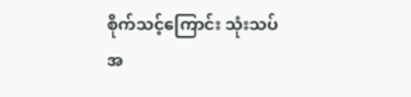စိုက်သင့်ကြောင်း သုံးသပ်အ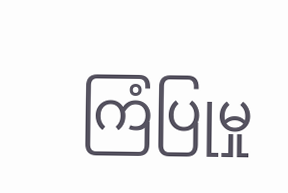ကြံပြုမှု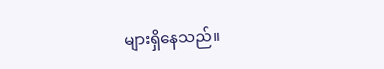များရှိနေသည်။